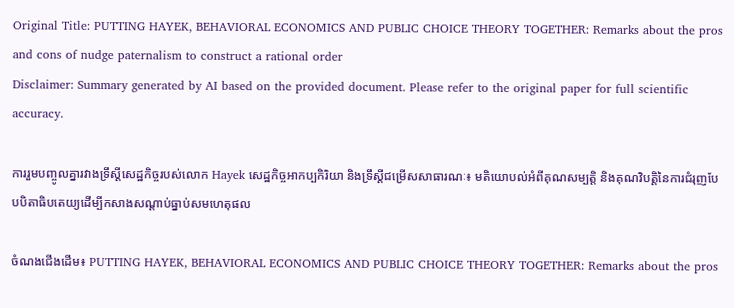Original Title: PUTTING HAYEK, BEHAVIORAL ECONOMICS AND PUBLIC CHOICE THEORY TOGETHER: Remarks about the pros and cons of nudge paternalism to construct a rational order
Disclaimer: Summary generated by AI based on the provided document. Please refer to the original paper for full scientific accuracy.

ការរួមបញ្ចូលគ្នារវាងទ្រឹស្តីសេដ្ឋកិច្ចរបស់លោក Hayek សេដ្ឋកិច្ចអាកប្បកិរិយា និងទ្រឹស្តីជម្រើសសាធារណៈ៖ មតិយោបល់អំពីគុណសម្បត្តិ និងគុណវិបត្តិនៃការជំរុញបែបបិតាធិបតេយ្យដើម្បីកសាងសណ្តាប់ធ្នាប់សមហេតុផល

ចំណងជើងដើម៖ PUTTING HAYEK, BEHAVIORAL ECONOMICS AND PUBLIC CHOICE THEORY TOGETHER: Remarks about the pros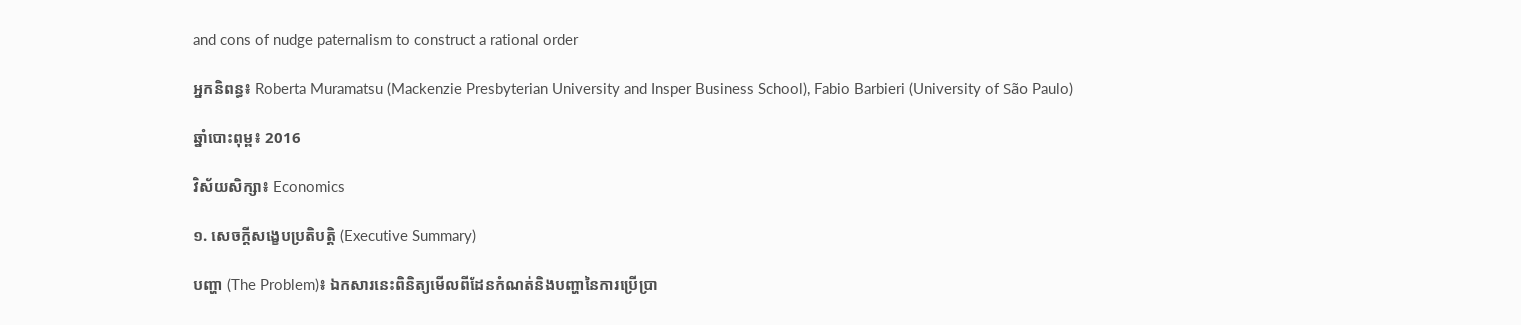and cons of nudge paternalism to construct a rational order

អ្នកនិពន្ធ៖ Roberta Muramatsu (Mackenzie Presbyterian University and Insper Business School), Fabio Barbieri (University of São Paulo)

ឆ្នាំបោះពុម្ព៖ 2016

វិស័យសិក្សា៖ Economics

១. សេចក្តីសង្ខេបប្រតិបត្តិ (Executive Summary)

បញ្ហា (The Problem)៖ ឯកសារនេះពិនិត្យមើលពីដែនកំណត់និងបញ្ហានៃការប្រើប្រា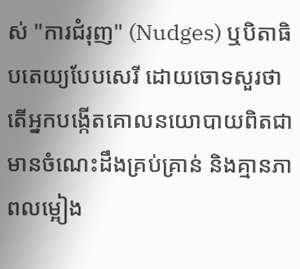ស់ "ការជំរុញ" (Nudges) ឬបិតាធិបតេយ្យបែបសេរី ដោយចោទសួរថាតើអ្នកបង្កើតគោលនយោបាយពិតជាមានចំណេះដឹងគ្រប់គ្រាន់ និងគ្មានភាពលម្អៀង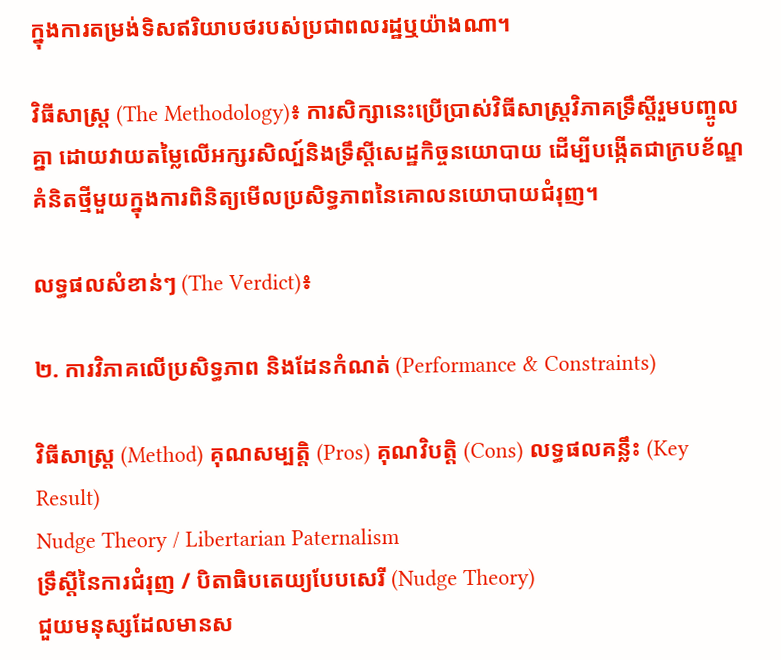ក្នុងការតម្រង់ទិសឥរិយាបថរបស់ប្រជាពលរដ្ឋឬយ៉ាងណា។

វិធីសាស្ត្រ (The Methodology)៖ ការសិក្សានេះប្រើប្រាស់វិធីសាស្រ្តវិភាគទ្រឹស្តីរួមបញ្ចូលគ្នា ដោយវាយតម្លៃលើអក្សរសិល្ប៍និងទ្រឹស្តីសេដ្ឋកិច្ចនយោបាយ ដើម្បីបង្កើតជាក្របខ័ណ្ឌគំនិតថ្មីមួយក្នុងការពិនិត្យមើលប្រសិទ្ធភាពនៃគោលនយោបាយជំរុញ។

លទ្ធផលសំខាន់ៗ (The Verdict)៖

២. ការវិភាគលើប្រសិទ្ធភាព និងដែនកំណត់ (Performance & Constraints)

វិធីសាស្ត្រ (Method) គុណសម្បត្តិ (Pros) គុណវិបត្តិ (Cons) លទ្ធផលគន្លឹះ (Key Result)
Nudge Theory / Libertarian Paternalism
ទ្រឹស្តីនៃការជំរុញ / បិតាធិបតេយ្យបែបសេរី (Nudge Theory)
ជួយមនុស្សដែលមានស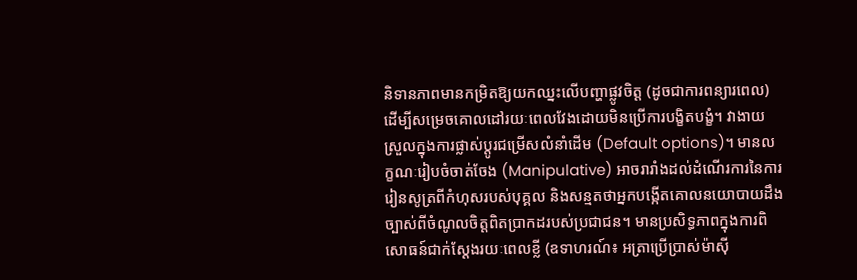និទានភាពមានកម្រិតឱ្យយកឈ្នះលើបញ្ហាផ្លូវចិត្ត (ដូចជាការពន្យារពេល) ដើម្បីសម្រេចគោលដៅរយៈពេលវែងដោយមិនប្រើការបង្ខិតបង្ខំ។ វាងាយស្រួលក្នុងការផ្លាស់ប្តូរជម្រើសលំនាំដើម (Default options)។ មានលក្ខណៈរៀបចំចាត់ចែង (Manipulative) អាចរារាំងដល់ដំណើរការនៃការរៀនសូត្រពីកំហុសរបស់បុគ្គល និងសន្មតថាអ្នកបង្កើតគោលនយោបាយដឹងច្បាស់ពីចំណូលចិត្តពិតប្រាកដរបស់ប្រជាជន។ មានប្រសិទ្ធភាពក្នុងការពិសោធន៍ជាក់ស្តែងរយៈពេលខ្លី (ឧទាហរណ៍៖ អត្រាប្រើប្រាស់ម៉ាស៊ី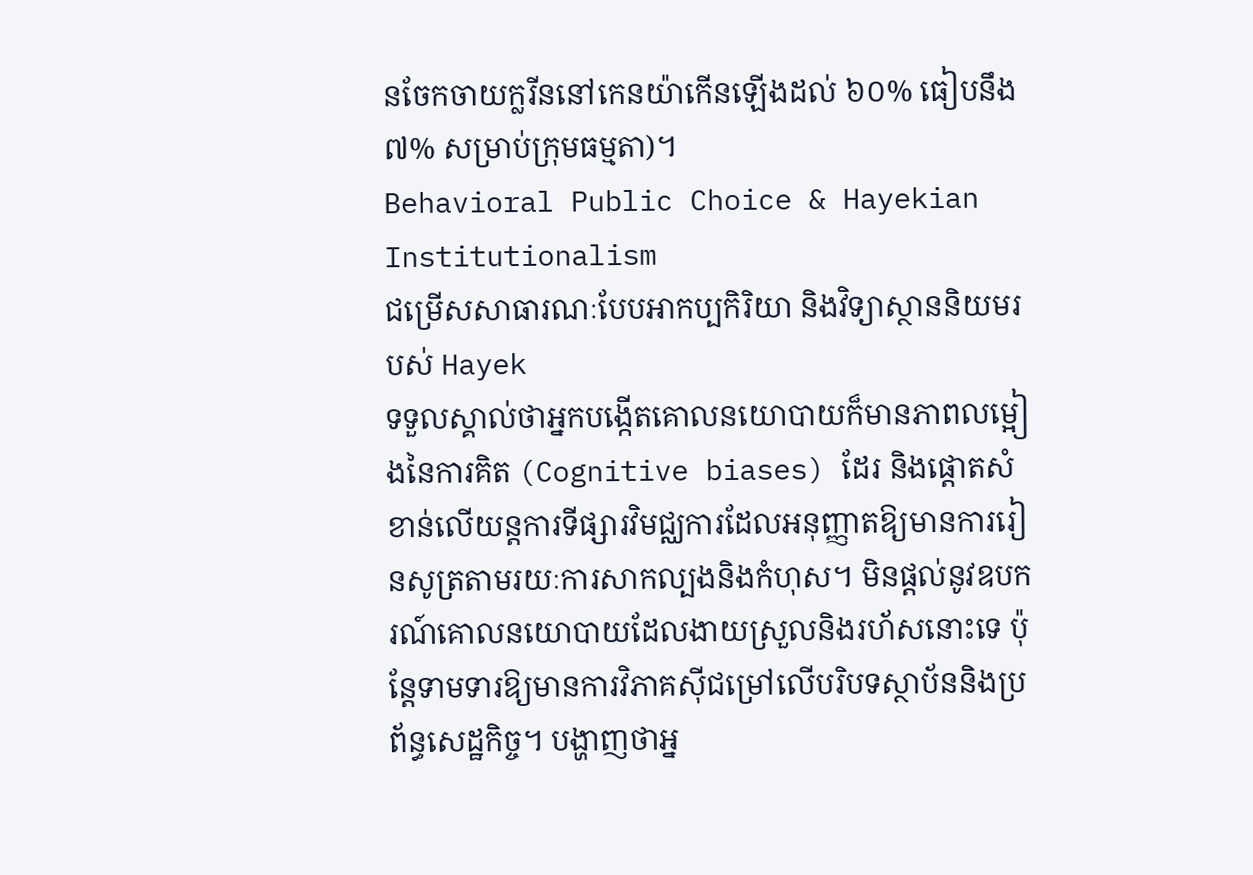នចែកចាយក្លរីននៅកេនយ៉ាកើនឡើងដល់ ៦០% ធៀបនឹង ៧% សម្រាប់ក្រុមធម្មតា)។
Behavioral Public Choice & Hayekian Institutionalism
ជម្រើសសាធារណៈបែបអាកប្បកិរិយា និងវិទ្យាស្ថាននិយមរបស់ Hayek
ទទួលស្គាល់ថាអ្នកបង្កើតគោលនយោបាយក៏មានភាពលម្អៀងនៃការគិត (Cognitive biases) ដែរ និងផ្តោតសំខាន់លើយន្តការទីផ្សារវិមជ្ឈការដែលអនុញ្ញាតឱ្យមានការរៀនសូត្រតាមរយៈការសាកល្បងនិងកំហុស។ មិនផ្តល់នូវឧបករណ៍គោលនយោបាយដែលងាយស្រួលនិងរហ័សនោះទេ ប៉ុន្តែទាមទារឱ្យមានការវិភាគស៊ីជម្រៅលើបរិបទស្ថាប័ននិងប្រព័ន្ធសេដ្ឋកិច្ច។ បង្ហាញថាអ្ន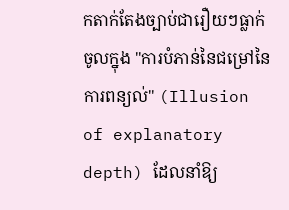កតាក់តែងច្បាប់ជារឿយៗធ្លាក់ចូលក្នុង "ការបំភាន់នៃជម្រៅនៃការពន្យល់" (Illusion of explanatory depth) ដែលនាំឱ្យ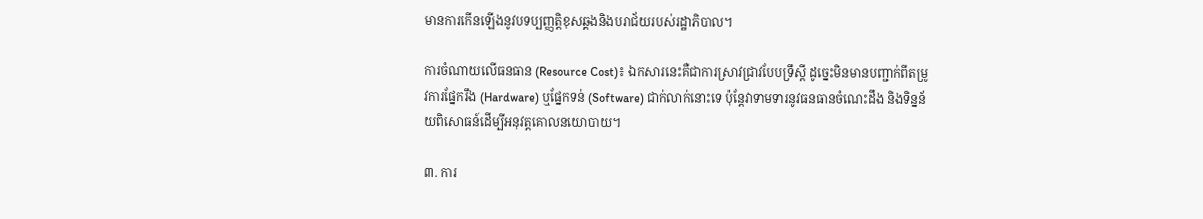មានការកើនឡើងនូវបទប្បញ្ញត្តិខុសឆ្គងនិងបរាជ័យរបស់រដ្ឋាភិបាល។

ការចំណាយលើធនធាន (Resource Cost)៖ ឯកសារនេះគឺជាការស្រាវជ្រាវបែបទ្រឹស្តី ដូច្នេះមិនមានបញ្ជាក់ពីតម្រូវការផ្នែករឹង (Hardware) ឬផ្នែកទន់ (Software) ជាក់លាក់នោះទេ ប៉ុន្តែវាទាមទារនូវធនធានចំណេះដឹង និងទិន្នន័យពិសោធន៍ដើម្បីអនុវត្តគោលនយោបាយ។

៣. ការ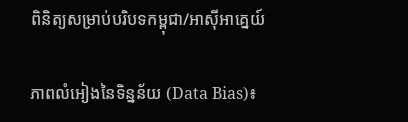ពិនិត្យសម្រាប់បរិបទកម្ពុជា/អាស៊ីអាគ្នេយ៍

ភាពលំអៀងនៃទិន្នន័យ (Data Bias)៖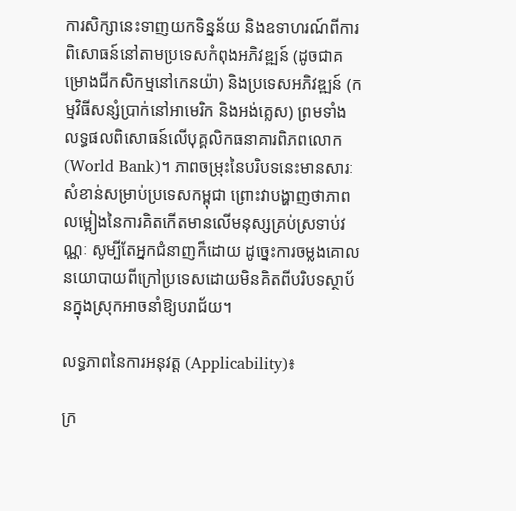ការសិក្សានេះទាញយកទិន្នន័យ និងឧទាហរណ៍ពីការពិសោធន៍នៅតាមប្រទេសកំពុងអភិវឌ្ឍន៍ (ដូចជាគម្រោងជីកសិកម្មនៅកេនយ៉ា) និងប្រទេសអភិវឌ្ឍន៍ (កម្មវិធីសន្សំប្រាក់នៅអាមេរិក និងអង់គ្លេស) ព្រមទាំងលទ្ធផលពិសោធន៍លើបុគ្គលិកធនាគារពិភពលោក (World Bank)។ ភាពចម្រុះនៃបរិបទនេះមានសារៈសំខាន់សម្រាប់ប្រទេសកម្ពុជា ព្រោះវាបង្ហាញថាភាពលម្អៀងនៃការគិតកើតមានលើមនុស្សគ្រប់ស្រទាប់វណ្ណៈ សូម្បីតែអ្នកជំនាញក៏ដោយ ដូច្នេះការចម្លងគោលនយោបាយពីក្រៅប្រទេសដោយមិនគិតពីបរិបទស្ថាប័នក្នុងស្រុកអាចនាំឱ្យបរាជ័យ។

លទ្ធភាពនៃការអនុវត្ត (Applicability)៖

ក្រ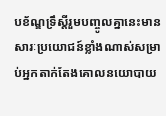បខ័ណ្ឌទ្រឹស្តីរួមបញ្ចូលគ្នានេះមានសារៈប្រយោជន៍ខ្លាំងណាស់សម្រាប់អ្នកតាក់តែងគោលនយោបាយ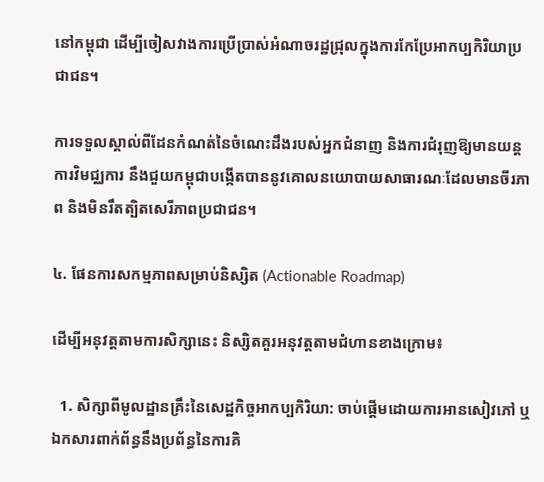នៅកម្ពុជា ដើម្បីចៀសវាងការប្រើប្រាស់អំណាចរដ្ឋជ្រុលក្នុងការកែប្រែអាកប្បកិរិយាប្រជាជន។

ការទទួលស្គាល់ពីដែនកំណត់នៃចំណេះដឹងរបស់អ្នកជំនាញ និងការជំរុញឱ្យមានយន្តការវិមជ្ឈការ នឹងជួយកម្ពុជាបង្កើតបាននូវគោលនយោបាយសាធារណៈដែលមានចីរភាព និងមិនរឹតត្បិតសេរីភាពប្រជាជន។

៤. ផែនការសកម្មភាពសម្រាប់និស្សិត (Actionable Roadmap)

ដើម្បីអនុវត្តតាមការសិក្សានេះ និស្សិតគួរអនុវត្តតាមជំហានខាងក្រោម៖

  1. សិក្សាពីមូលដ្ឋានគ្រឹះនៃសេដ្ឋកិច្ចអាកប្បកិរិយា: ចាប់ផ្តើមដោយការអានសៀវភៅ ឬឯកសារពាក់ព័ន្ធនឹងប្រព័ន្ធនៃការគិ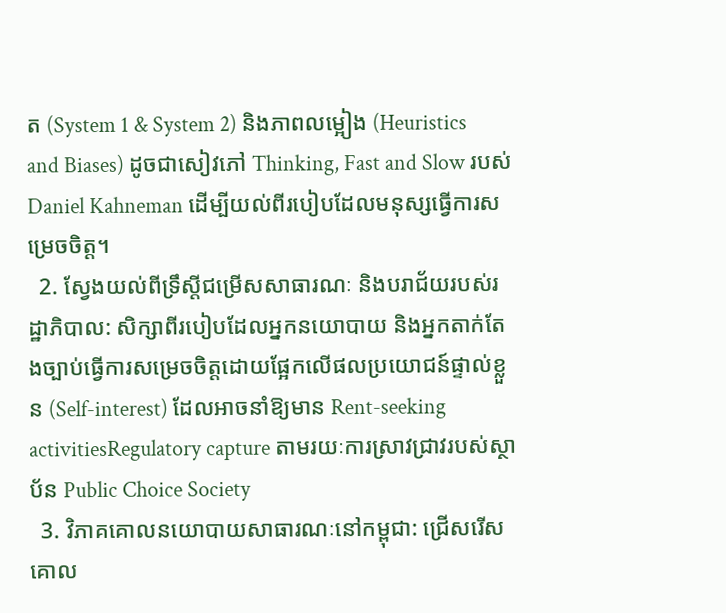ត (System 1 & System 2) និងភាពលម្អៀង (Heuristics and Biases) ដូចជាសៀវភៅ Thinking, Fast and Slow របស់ Daniel Kahneman ដើម្បីយល់ពីរបៀបដែលមនុស្សធ្វើការសម្រេចចិត្ត។
  2. ស្វែងយល់ពីទ្រឹស្តីជម្រើសសាធារណៈ និងបរាជ័យរបស់រដ្ឋាភិបាល: សិក្សាពីរបៀបដែលអ្នកនយោបាយ និងអ្នកតាក់តែងច្បាប់ធ្វើការសម្រេចចិត្តដោយផ្អែកលើផលប្រយោជន៍ផ្ទាល់ខ្លួន (Self-interest) ដែលអាចនាំឱ្យមាន Rent-seeking activitiesRegulatory capture តាមរយៈការស្រាវជ្រាវរបស់ស្ថាប័ន Public Choice Society
  3. វិភាគគោលនយោបាយសាធារណៈនៅកម្ពុជា: ជ្រើសរើសគោល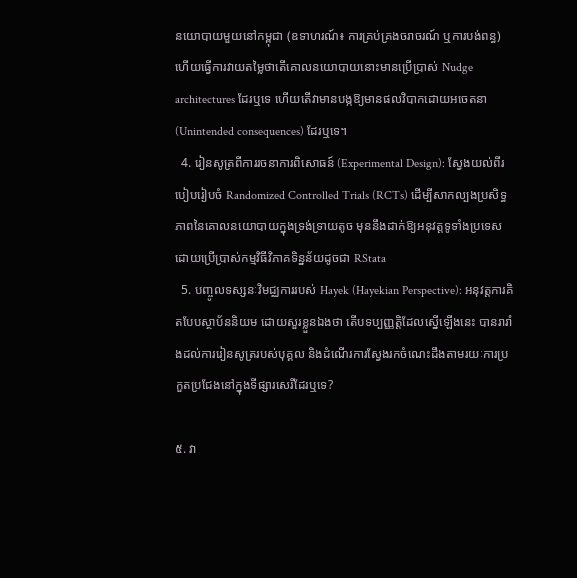នយោបាយមួយនៅកម្ពុជា (ឧទាហរណ៍៖ ការគ្រប់គ្រងចរាចរណ៍ ឬការបង់ពន្ធ) ហើយធ្វើការវាយតម្លៃថាតើគោលនយោបាយនោះមានប្រើប្រាស់ Nudge architectures ដែរឬទេ ហើយតើវាមានបង្កឱ្យមានផលវិបាកដោយអចេតនា (Unintended consequences) ដែរឬទេ។
  4. រៀនសូត្រពីការរចនាការពិសោធន៍ (Experimental Design): ស្វែងយល់ពីរបៀបរៀបចំ Randomized Controlled Trials (RCTs) ដើម្បីសាកល្បងប្រសិទ្ធភាពនៃគោលនយោបាយក្នុងទ្រង់ទ្រាយតូច មុននឹងដាក់ឱ្យអនុវត្តទូទាំងប្រទេស ដោយប្រើប្រាស់កម្មវិធីវិភាគទិន្នន័យដូចជា RStata
  5. បញ្ចូលទស្សនៈវិមជ្ឈការរបស់ Hayek (Hayekian Perspective): អនុវត្តការគិតបែបស្ថាប័ននិយម ដោយសួរខ្លួនឯងថា តើបទប្បញ្ញត្តិដែលស្នើឡើងនេះ បានរារាំងដល់ការរៀនសូត្ររបស់បុគ្គល និងដំណើរការស្វែងរកចំណេះដឹងតាមរយៈការប្រកួតប្រជែងនៅក្នុងទីផ្សារសេរីដែរឬទេ?

៥. វា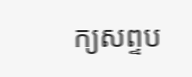ក្យសព្ទប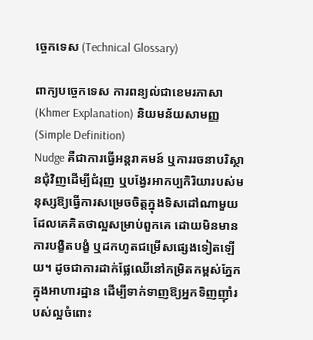ច្ចេកទេស (Technical Glossary)

ពាក្យបច្ចេកទេស ការពន្យល់ជាខេមរភាសា (Khmer Explanation) និយមន័យសាមញ្ញ (Simple Definition)
Nudge គឺជាការធ្វើអន្តរាគមន៍ ឬការរចនាបរិស្ថានជុំវិញដើម្បីជំរុញ ឬបង្វែរអាកប្បកិរិយារបស់មនុស្សឱ្យធ្វើការសម្រេចចិត្តក្នុងទិសដៅណាមួយដែលគេគិតថាល្អសម្រាប់ពួកគេ ដោយមិនមានការបង្ខិតបង្ខំ ឬដកហូតជម្រើសផ្សេងទៀតឡើយ។ ដូចជាការដាក់ផ្លែឈើនៅកម្រិតកម្ពស់ភ្នែកក្នុងអាហារដ្ឋាន ដើម្បីទាក់ទាញឱ្យអ្នកទិញញ៉ាំរបស់ល្អចំពោះ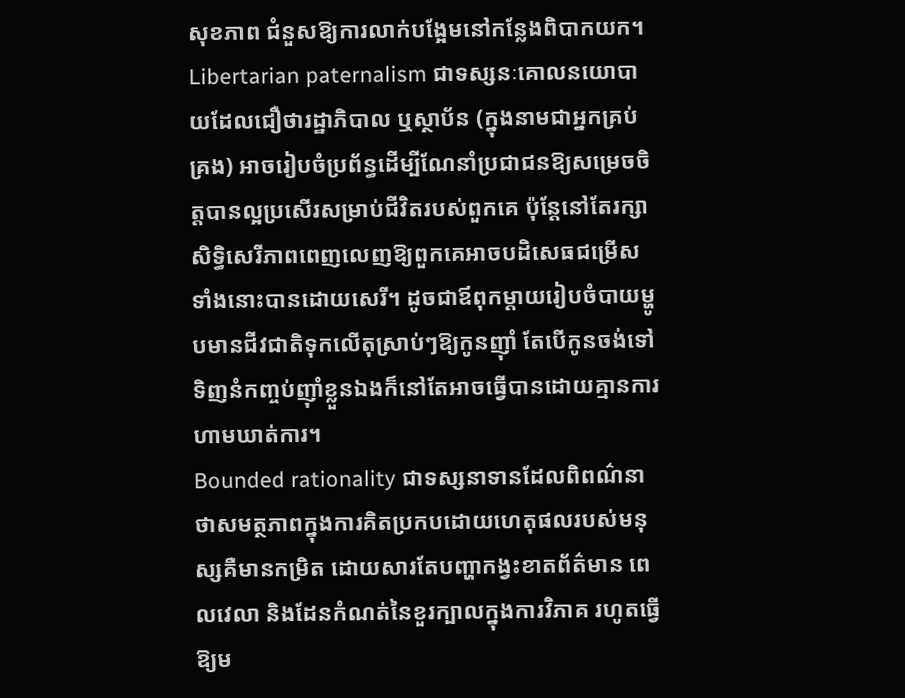សុខភាព ជំនួសឱ្យការលាក់បង្អែមនៅកន្លែងពិបាកយក។
Libertarian paternalism ជាទស្សនៈគោលនយោបាយដែលជឿថារដ្ឋាភិបាល ឬស្ថាប័ន (ក្នុងនាមជាអ្នកគ្រប់គ្រង) អាចរៀបចំប្រព័ន្ធដើម្បីណែនាំប្រជាជនឱ្យសម្រេចចិត្តបានល្អប្រសើរសម្រាប់ជីវិតរបស់ពួកគេ ប៉ុន្តែនៅតែរក្សាសិទ្ធិសេរីភាពពេញលេញឱ្យពួកគេអាចបដិសេធជម្រើសទាំងនោះបានដោយសេរី។ ដូចជាឪពុកម្តាយរៀបចំបាយម្ហូបមានជីវជាតិទុកលើតុស្រាប់ៗឱ្យកូនញ៉ាំ តែបើកូនចង់ទៅទិញនំកញ្ចប់ញ៉ាំខ្លួនឯងក៏នៅតែអាចធ្វើបានដោយគ្មានការហាមឃាត់ការ។
Bounded rationality ជាទស្សនាទានដែលពិពណ៌នាថាសមត្ថភាពក្នុងការគិតប្រកបដោយហេតុផលរបស់មនុស្សគឺមានកម្រិត ដោយសារតែបញ្ហាកង្វះខាតព័ត៌មាន ពេលវេលា និងដែនកំណត់នៃខួរក្បាលក្នុងការវិភាគ រហូតធ្វើឱ្យម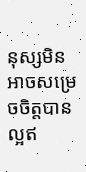នុស្សមិនអាចសម្រេចចិត្តបានល្អឥ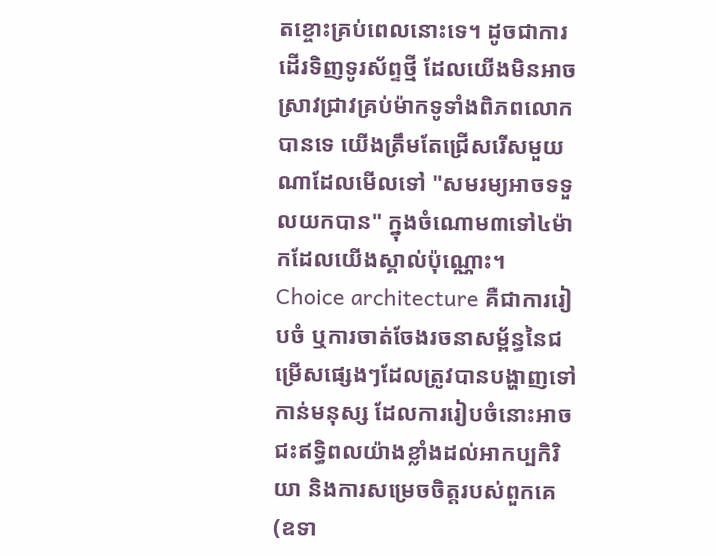តខ្ចោះគ្រប់ពេលនោះទេ។ ដូចជាការដើរទិញទូរស័ព្ទថ្មី ដែលយើងមិនអាចស្រាវជ្រាវគ្រប់ម៉ាកទូទាំងពិភពលោកបានទេ យើងត្រឹមតែជ្រើសរើសមួយណាដែលមើលទៅ "សមរម្យអាចទទួលយកបាន" ក្នុងចំណោម៣ទៅ៤ម៉ាកដែលយើងស្គាល់ប៉ុណ្ណោះ។
Choice architecture គឺជាការរៀបចំ ឬការចាត់ចែងរចនាសម្ព័ន្ធនៃជម្រើសផ្សេងៗដែលត្រូវបានបង្ហាញទៅកាន់មនុស្ស ដែលការរៀបចំនោះអាចជះឥទ្ធិពលយ៉ាងខ្លាំងដល់អាកប្បកិរិយា និងការសម្រេចចិត្តរបស់ពួកគេ (ឧទា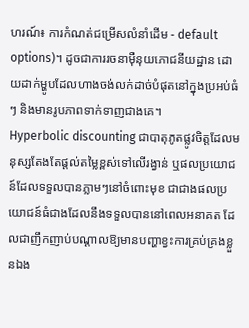ហរណ៍៖ ការកំណត់ជម្រើសលំនាំដើម - default options)។ ដូចជាការរចនាម៉ឺនុយភោជនីយដ្ឋាន ដោយដាក់ម្ហូបដែលហាងចង់លក់ដាច់បំផុតនៅក្នុងប្រអប់ធំៗ និងមានរូបភាពទាក់ទាញជាងគេ។
Hyperbolic discounting ជាបាតុភូតផ្លូវចិត្តដែលមនុស្សតែងតែផ្តល់តម្លៃខ្ពស់ទៅលើរង្វាន់ ឬផលប្រយោជន៍ដែលទទួលបានភ្លាមៗនៅចំពោះមុខ ជាជាងផលប្រយោជន៍ធំជាងដែលនឹងទទួលបាននៅពេលអនាគត ដែលជាញឹកញាប់បណ្តាលឱ្យមានបញ្ហាខ្វះការគ្រប់គ្រងខ្លួនឯង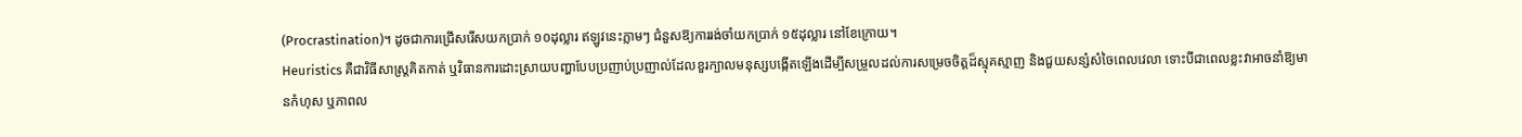(Procrastination)។ ដូចជាការជ្រើសរើសយកប្រាក់ ១០ដុល្លារ ឥឡូវនេះភ្លាមៗ ជំនួសឱ្យការរង់ចាំយកប្រាក់ ១៥ដុល្លារ នៅខែក្រោយ។
Heuristics គឺជាវិធីសាស្ត្រគិតកាត់ ឬវិធានការដោះស្រាយបញ្ហាបែបប្រញាប់ប្រញាល់ដែលខួរក្បាលមនុស្សបង្កើតឡើងដើម្បីសម្រួលដល់ការសម្រេចចិត្តដ៏ស្មុគស្មាញ និងជួយសន្សំសំចៃពេលវេលា ទោះបីជាពេលខ្លះវាអាចនាំឱ្យមានកំហុស ឬភាពល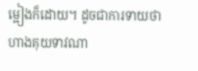ម្អៀងក៏ដោយ។ ដូចជាការទាយថាហាងគុយទាវណា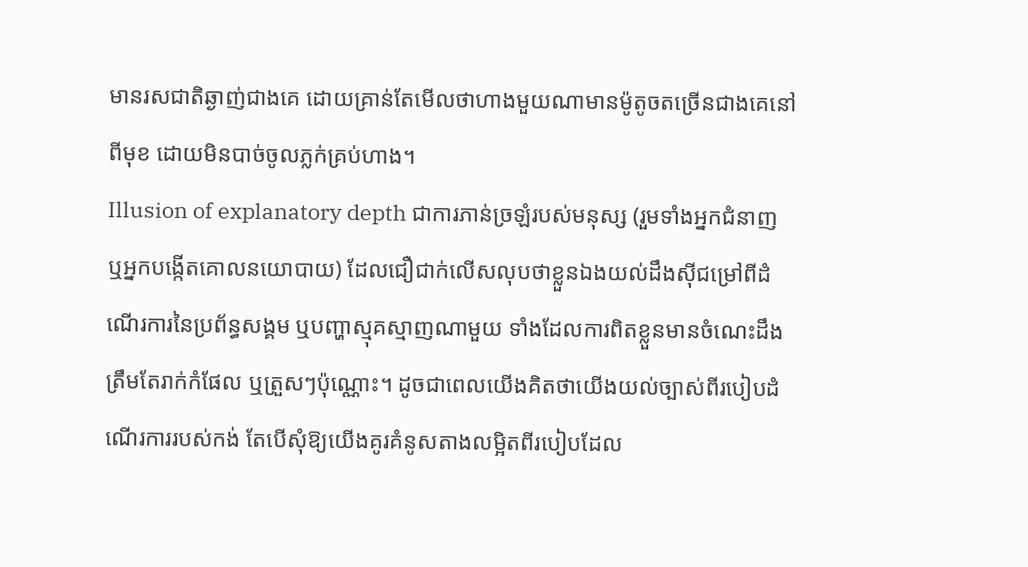មានរសជាតិឆ្ងាញ់ជាងគេ ដោយគ្រាន់តែមើលថាហាងមួយណាមានម៉ូតូចតច្រើនជាងគេនៅពីមុខ ដោយមិនបាច់ចូលភ្លក់គ្រប់ហាង។
Illusion of explanatory depth ជាការភាន់ច្រឡំរបស់មនុស្ស (រួមទាំងអ្នកជំនាញ ឬអ្នកបង្កើតគោលនយោបាយ) ដែលជឿជាក់លើសលុបថាខ្លួនឯងយល់ដឹងស៊ីជម្រៅពីដំណើរការនៃប្រព័ន្ធសង្គម ឬបញ្ហាស្មុគស្មាញណាមួយ ទាំងដែលការពិតខ្លួនមានចំណេះដឹងត្រឹមតែរាក់កំផែល ឬត្រួសៗប៉ុណ្ណោះ។ ដូចជាពេលយើងគិតថាយើងយល់ច្បាស់ពីរបៀបដំណើរការរបស់កង់ តែបើសុំឱ្យយើងគូរគំនូសតាងលម្អិតពីរបៀបដែល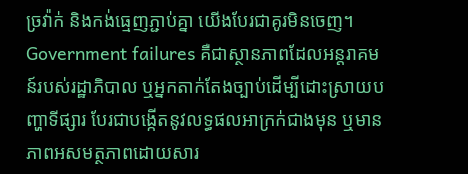ច្រវ៉ាក់ និងកង់ធ្មេញភ្ជាប់គ្នា យើងបែរជាគូរមិនចេញ។
Government failures គឺជាស្ថានភាពដែលអន្តរាគមន៍របស់រដ្ឋាភិបាល ឬអ្នកតាក់តែងច្បាប់ដើម្បីដោះស្រាយបញ្ហាទីផ្សារ បែរជាបង្កើតនូវលទ្ធផលអាក្រក់ជាងមុន ឬមានភាពអសមត្ថភាពដោយសារ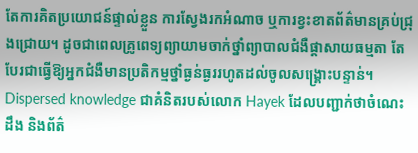តែការគិតប្រយោជន៍ផ្ទាល់ខ្លួន ការស្វែងរកអំណាច ឬការខ្វះខាតព័ត៌មានគ្រប់ជ្រុងជ្រោយ។ ដូចជាពេលគ្រូពេទ្យព្យាយាមចាក់ថ្នាំព្យាបាលជំងឺផ្តាសាយធម្មតា តែបែរជាធ្វើឱ្យអ្នកជំងឺមានប្រតិកម្មថ្នាំធ្ងន់ធ្ងររហូតដល់ចូលសង្គ្រោះបន្ទាន់។
Dispersed knowledge ជាគំនិតរបស់លោក Hayek ដែលបញ្ជាក់ថាចំណេះដឹង និងព័ត៌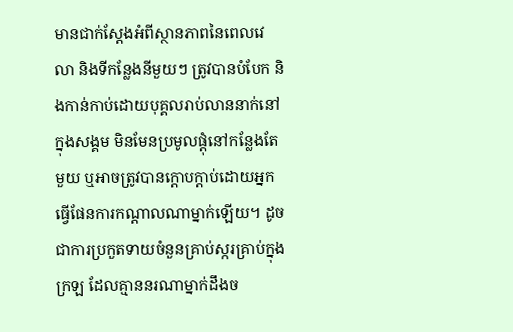មានជាក់ស្តែងអំពីស្ថានភាពនៃពេលវេលា និងទីកន្លែងនីមួយៗ ត្រូវបានបំបែក និងកាន់កាប់ដោយបុគ្គលរាប់លាននាក់នៅក្នុងសង្គម មិនមែនប្រមូលផ្តុំនៅកន្លែងតែមួយ ឬអាចត្រូវបានក្តោបក្តាប់ដោយអ្នកធ្វើផែនការកណ្តាលណាម្នាក់ឡើយ។ ដូចជាការប្រកួតទាយចំនួនគ្រាប់ស្ករគ្រាប់ក្នុងក្រឡ ដែលគ្មាននរណាម្នាក់ដឹងច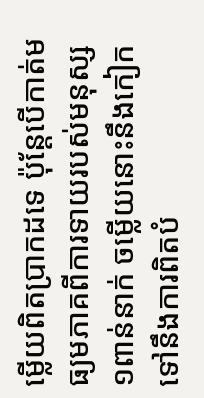ម្លើយពិតប្រាកដទេ ប៉ុន្តែបើកាត់មធ្យមភាគពីការទាយរបស់មនុស្ស១ពាន់នាក់ ចម្លើយនោះនឹងកៀកទៅនឹងការពិតបំ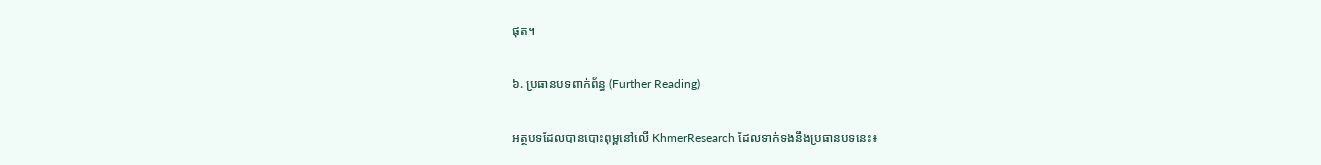ផុត។

៦. ប្រធានបទពាក់ព័ន្ធ (Further Reading)

អត្ថបទដែលបានបោះពុម្ពនៅលើ KhmerResearch ដែលទាក់ទងនឹងប្រធានបទនេះ៖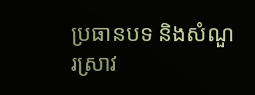ប្រធានបទ និងសំណួរស្រាវ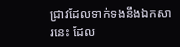ជ្រាវដែលទាក់ទងនឹងឯកសារនេះ ដែល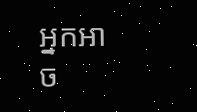អ្នកអាច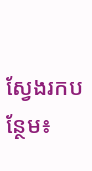ស្វែងរកបន្ថែម៖